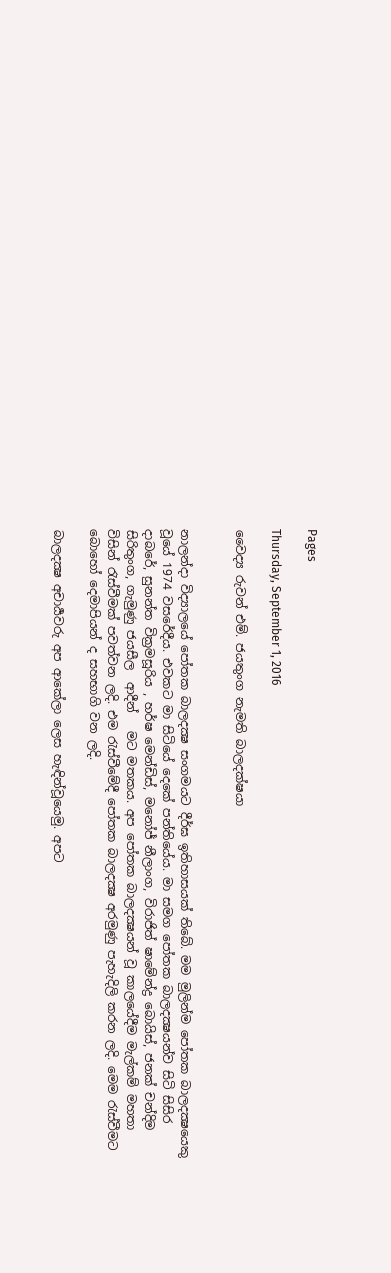Pages

Thursday, September 1, 2016

වෛද්‍ය රුවන් එම්. ජයතුංග නැමති බාලදක්ෂයා


නාලන්දා විද්‍යාලයේ පෝතක බාලදක්‍ෂ සංගමයට දීර්ඝ ඉතිහාසයක් තිබේ. මම මුලින්ම පෝතක බාලදක්‍ෂයෙකු වූයේ 1974 වසරේදීය. එවකට මා සිටියේ දෙකේ පන්තියේය. මා සමග පෝතක බාලදක්‍ෂයන්ව සිටි සිසිර දාබරේ, සුනන්ත වික්‍රමසූරිය , හර්ෂ මෙන්ඩිස්, මනෝජ් නීලාංග, විරාජිත් ෂාමේන්ද්‍ර බොයිස්, ජනක් චන්දිම සිරිතුංග, ගැමුණු ජයසීල  ආදීන්   මට මතකය. අප පෝතක බාලදක්‍ෂයන් වූ කාලයේදීම මැල්කම් මහතා විසින් රැස්වීමක් පවත්වන ලදි. එම රැස්වීමේදී පෝතක බාලදක්‍ෂ අරමුණු පැහැදිලි කරන ලදි. මෙම රැස්වීමට බොහෝ දෙමාපියන් ද සහභාගි වන ලදි.

බාලදක්‍ෂ අචාර්‍යවරු අප ආකේලා ලෙස හැඳින්වූයෙමු. අපට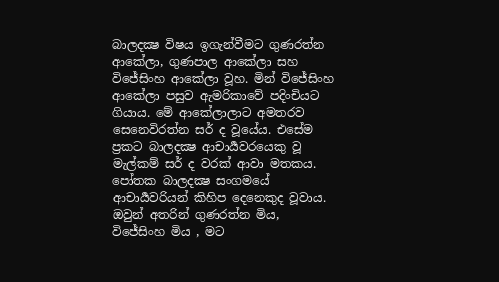බාලදක්‍ෂ විෂය ඉගැන්වීමට ගුණරත්න ආකේලා, ගුණපාල ආකේලා සහ විජේසිංහ ආකේලා වූහ. මින් විජේසිංහ ආකේලා පසුව ඇමරිකාවේ පදිංචියට ගියාය. මේ ආකේලාලාට අමතරව සෙනෙවිරත්න සර් ද වූයේය. එසේම ප්‍රකට බාලදක්‍ෂ ආචාර්‍යවරයෙකු වූ මැල්කම් සර් ද වරක් ආවා මතකය. පෝතක බාලදක්‍ෂ සංගමයේ ආචාර්‍යවරියන් කිහිප දෙනෙකුද වූවාය. ඔවුන් අතරින් ගුණරත්න මිය, විජේසිංහ මිය , මට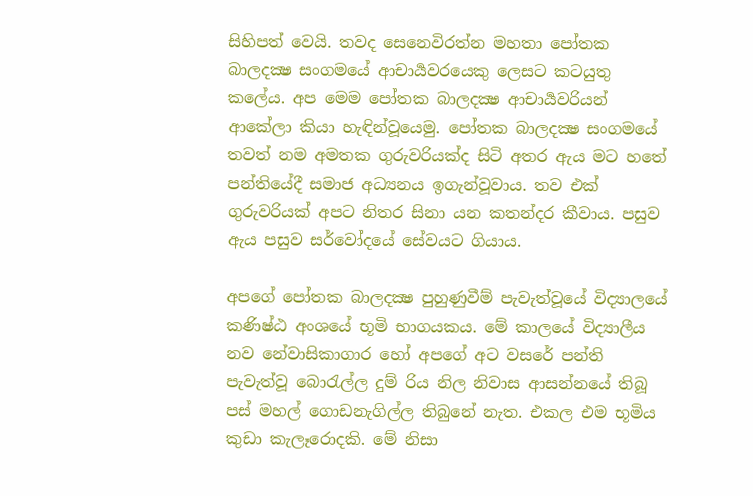සිහිපත් වෙයි. තවද සෙනෙවිරත්න මහතා පෝතක බාලදක්‍ෂ සංගමයේ ආචාර්‍යවරයෙකු ලෙසට කටයුතු කලේය. අප මෙම පෝතක බාලදක්‍ෂ ආචාර්‍යවරියන් ආකේලා කියා හැඳින්වූයෙමු. පෝතක බාලදක්‍ෂ සංගමයේ තවත් නම අමතක ගුරුවරියක්ද සිටි අතර ඇය මට හතේ පන්තියේදී සමාජ අධ්‍යනය ඉගැන්වූවාය. තව එක් ගුරුවරියක් අපට නිතර සිනා යන කතන්දර කීවාය. පසුව ඇය පසුව සර්වෝදයේ සේවයට ගියාය.

අපගේ පෝතක බාලදක්‍ෂ පුහුණුවීම් පැවැත්වූයේ විද්‍යාලයේ කණිෂ්ඨ අංශයේ භූමි භාගයකය. මේ කාලයේ විද්‍යාලීය නව නේවාසිකාගාර හෝ අපගේ අට වසරේ පන්ති පැවැත්වූ බොරැල්ල දුම්‍ රිය නිල නිවාස ආසන්නයේ තිබූ පස් මහල් ගොඩනැගිල්ල තිබුනේ නැත. එකල එම භූමිය කුඩා කැලෑරොදකි. මේ නිසා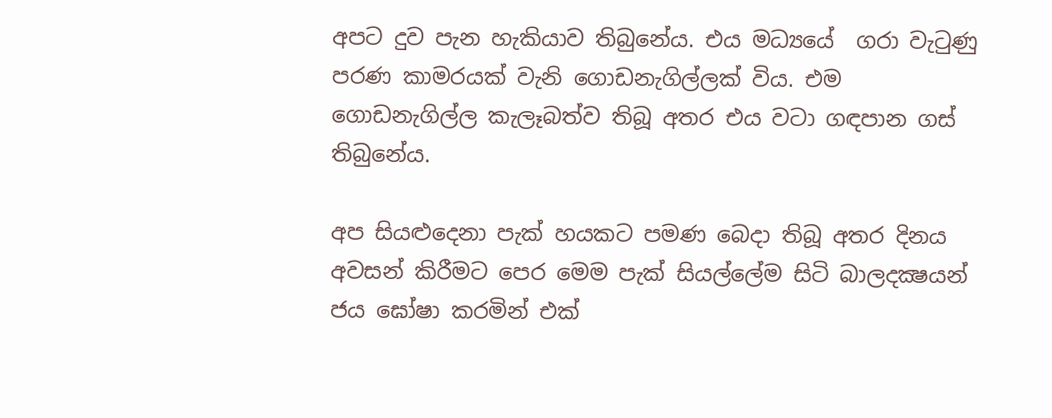අපට දුව පැන හැකියාව තිබුනේය. එය මධ්‍යයේ  ගරා වැටුණු පරණ කාමරයක් වැනි ගොඩනැගිල්ලක් විය. එම ගොඩනැගිල්ල කැලෑබත්ව තිබූ අතර එය වටා ගඳපාන ගස් තිබුනේය.

අප සියළුදෙනා පැක් හයකට පමණ බෙදා තිබූ අතර දිනය අවසන් කිරීමට පෙර මෙම පැක් සියල්ලේම සිටි බාලදක්‍ෂයන් ජය ඝෝෂා කරමින් එක්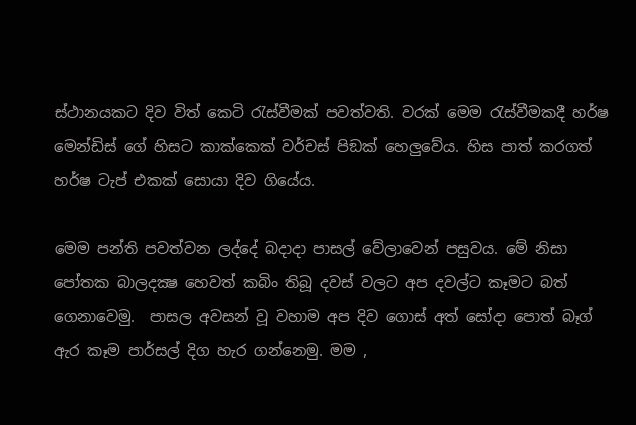ස්ථානයකට දිව විත් කෙටි රැස්වීමක් පවත්වති. වරක් මෙම රැස්වීමකදී හර්ෂ මෙන්ඩිස් ගේ හිසට කාක්කෙක් වර්චස් පිඞක් හෙලුවේය. හිස පාත් කරගත් හර්ෂ ටැප් එකක් සොයා දිව ගියේය.

මෙම පන්ති පවත්වන ලද්දේ බදාදා පාසල් වේලාවෙන් පසුවය. මේ නිසා පෝතක බාලදක්‍ෂ හෙවත් කබිං තිබූ දවස් වලට අප දවල්ට කෑමට බත් ගෙනාවෙමු.  පාසල අවසන් වූ වහාම අප දිව ගොස් අත් සෝදා පොත් බෑග් ඇර කෑම පාර්සල් දිග හැර ගන්නෙමු. මම ,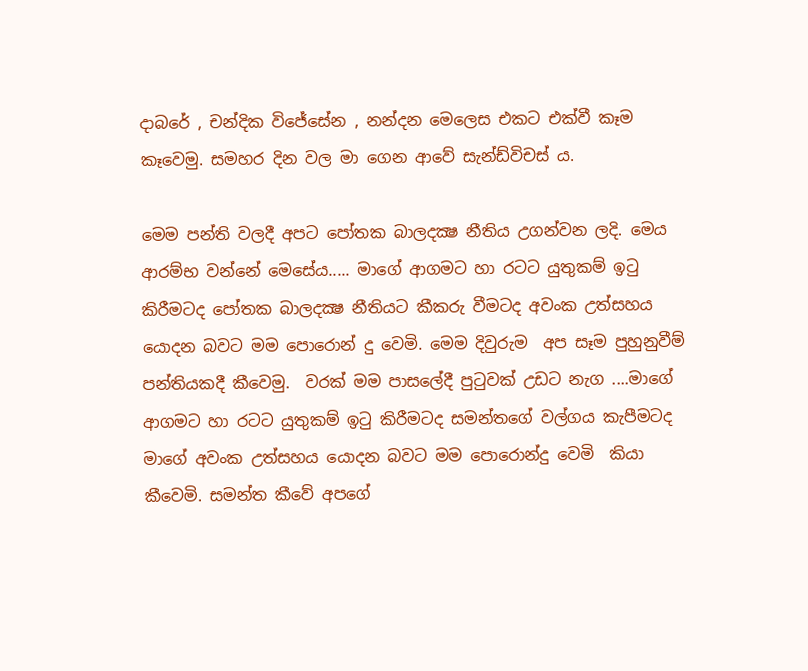දාබරේ , චන්දික විජේසේන , නන්දන මෙලෙස එකට එක්වී කෑම කෑවෙමු. සමහර දින වල මා ගෙන ආවේ සැන්ඩ්විචස් ය.

මෙම පන්ති වලදී අපට පෝතක බාලදක්‍ෂ නීතිය උගන්වන ලදි. මෙය ආරම්භ වන්නේ මෙසේය..... මාගේ ආගමට හා රටට යුතුකම් ඉටු කිරීමටද පෝතක බාලදක්‍ෂ නීතියට කීකරු වීමටද අවංක උත්සහය යොදන බවට මම පොරොන් දු වෙමි. මෙම දිවුරුම  අප සෑම පුහුනුවීම් පන්තියකදී කීවෙමු.  වරක් මම පාසලේදී පුටුවක් උඩට නැග ....මාගේ ආගමට හා රටට යුතුකම් ඉටු කිරීමටද සමන්තගේ වල්ගය කැපීමටද මාගේ අවංක උත්සහය යොදන බවට මම පොරොන්දු වෙමි  කියා කීවෙමි. සමන්ත කීවේ අපගේ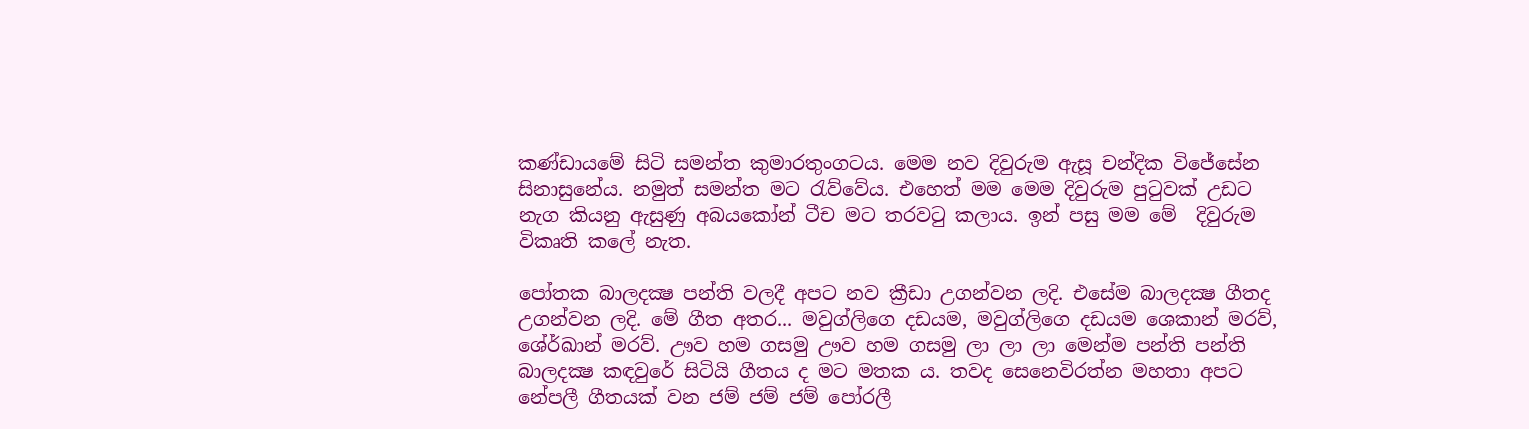කණ්ඩායමේ සිටි සමන්ත කුමාරතුංගටය. මෙම නව දිවුරුම ඇසූ චන්දික විජේසේන සිනාසුනේය. නමුත් සමන්ත මට රැව්වේය. එහෙත් මම මෙම දිවුරුම පුටුවක් උඩට නැග කියනු ඇසුණු අබයකෝන් ටීච මට තරවටු කලාය. ඉන් පසු මම මේ  දිවුරුම විකෘති කලේ නැත.

පෝතක බාලදක්‍ෂ පන්ති වලදී අපට නව ක්‍රීඩා උගන්වන ලදි. එසේම බාලදක්‍ෂ ගීතද උගන්වන ලදි. මේ ගීත අතර... මවුග්ලිගෙ දඩයම, මවුග්ලිගෙ දඩයම ශෙකාන් මරව්, ශේර්ඛාන් මරව්. ඌව හම ගසමු ඌව හම ගසමු ලා ලා ලා මෙන්ම පන්ති පන්ති බාලදක්‍ෂ කඳවුරේ සිටියි ගීතය ද මට මතක ය. තවද සෙනෙවිරත්න මහතා අපට නේපලී ගීතයක් වන ජම් ජම් ජම් පෝරලී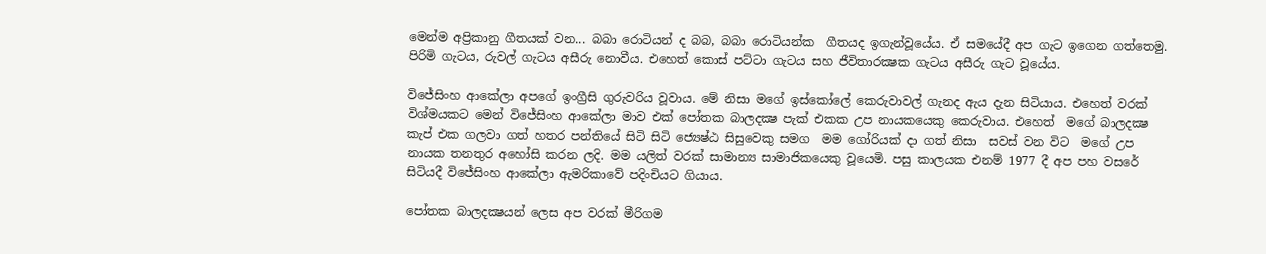මෙන්ම අප්‍රිකානු ගීතයක් වන... බබා රොටියන් ද බබ, බබා රොටියන්ක  ගීතයද ඉගැන්වූයේය. ඒ සමයේදී අප ගැට ඉගෙන ගත්තෙමු. පිරිමි ගැටය, රුවල් ගැටය අසීරු නොවීය. එහෙත් කොස් පට්ටා ගැටය සහ ජීවිතාරක්‍ෂක ගැටය අසීරු ගැට වූයේය.

විජේසිංහ ආකේලා අපගේ ඉංග්‍රීසි ගුරුවරිය වූවාය. මේ නිසා මගේ ඉස්කෝලේ කෙරුවාවල් ගැනද ඇය දැන සිටියාය. එහෙත් වරක් විශ්මයකට මෙන් විජේසිංහ ආකේලා මාව එක් පෝතක බාලදක්‍ෂ පැක් එකක උප නායකයෙකු කෙරුවාය. එහෙත්  මගේ බාලදක්‍ෂ කැප් එක ගලවා ගත් හතර පන්තියේ සිටි සිටි ජ්‍යෙෂ්ඨ සිසුවෙකු සමග  මම ගෝරියක් දා ගත් නිසා  සවස් වන විට  මගේ උප නායක තනතුර අහෝසි කරන ලදි. මම යලිත් වරක් සාමාන්‍ය සාමාජිකයෙකු වූයෙමි. පසු කාලයක එනම් 1977 දී අප පහ වසරේ සිටියදී විජේසිංහ ආකේලා ඇමරිකාවේ පදිංචියට ගියාය.

පෝතක බාලදක්‍ෂයන් ලෙස අප වරක් මීරිගම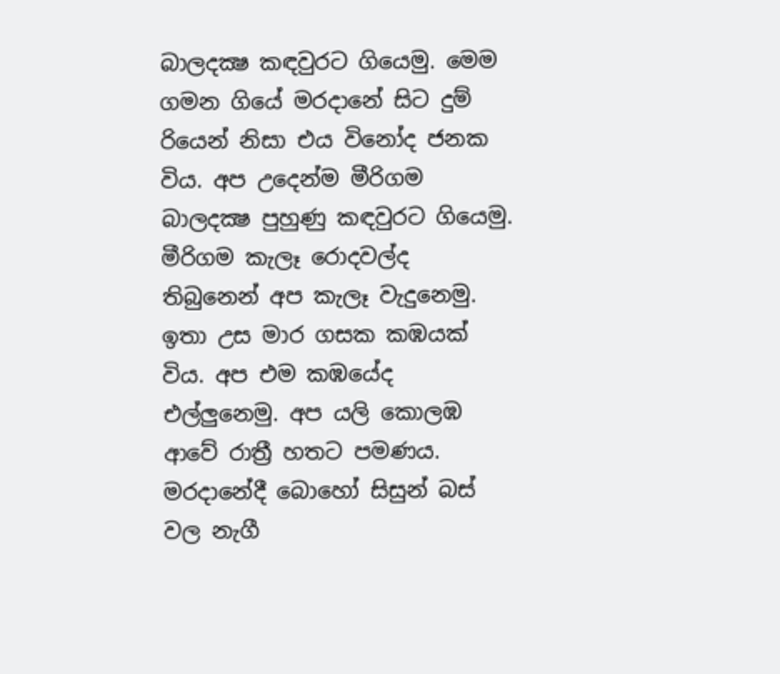බාලදක්‍ෂ කඳවුරට ගියෙමු. මෙම ගමන ගියේ මරදානේ සිට දුම් රියෙන් නිසා එය විනෝද ජනක විය. අප උදෙන්ම මීරිගම බාලදක්‍ෂ පුහුණු කඳවුරට ගියෙමු. මීරිගම කැලෑ රොදවල්ද තිබුනෙන් අප කැලෑ වැදුනෙමු. ඉතා උස මාර ගසක කඹයක් විය. අප එම කඹයේද එල්ලුනෙමු. අප යලි කොලඹ ආවේ රාත්‍රී හතට පමණය. මරදානේදී බොහෝ සිසුන් බස් වල නැගී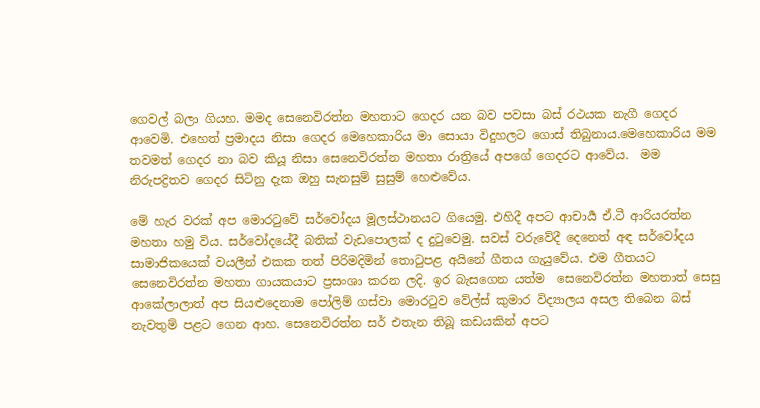ගෙවල් බලා ගියහ. මමද සෙනෙවිරත්න මහතාට ගෙදර යන බව පවසා බස් රථයක නැගී ගෙදර ආවෙමි. එහෙත් ප්‍රමාදය නිසා ගෙදර මෙහෙකාරිය මා සොයා විදුහලට ගොස් තිබුනාය.මෙහෙකාරිය මම තවමත් ගෙදර නා බව කියූ නිසා සෙනෙවිරත්න මහතා රාත්‍රියේ අපගේ ගෙදරට ආවේය.  මම නිරුපද්‍රිතව ගෙදර සිටිනු දැක ඔහු සැනසුම් සුසුම් හෙළුවේය.

මේ හැර වරක් අප මොරටුවේ සර්වෝදය මූලස්ථානයට ගියෙමු. එහිදී අපට ආචාර්‍ය ඒ.ටී ආරියරත්න මහතා හමු විය. සර්වෝදයේදී බතික් වැඩපොලක් ද දුටුවෙමු. සවස් වරුවේදී දෙනෙත් අඳ සර්වෝදය සාමාජිකයෙක් වයලීන් එකක තත් පිරිමදිමින් තොටුපළ අයිනේ ගීතය ගැයුවේය. එම ගීතයට සෙනෙවිරත්න මහතා ගායකයාට ප්‍රසංශා කරන ලදි. ඉර බැසගෙන යත්ම  සෙනෙවිරත්න මහතාත් සෙසු ආකේලාලාත් අප සියළුදෙනාම පෝලිම් ගස්වා මොරටුව වේල්ස් කුමාර විද්‍යාලය අසල තිබෙන බස් නැවතුම් පළට ගෙන ආහ. සෙනෙවිරත්න සර් එතැන තිබූ කඩයකින් අපට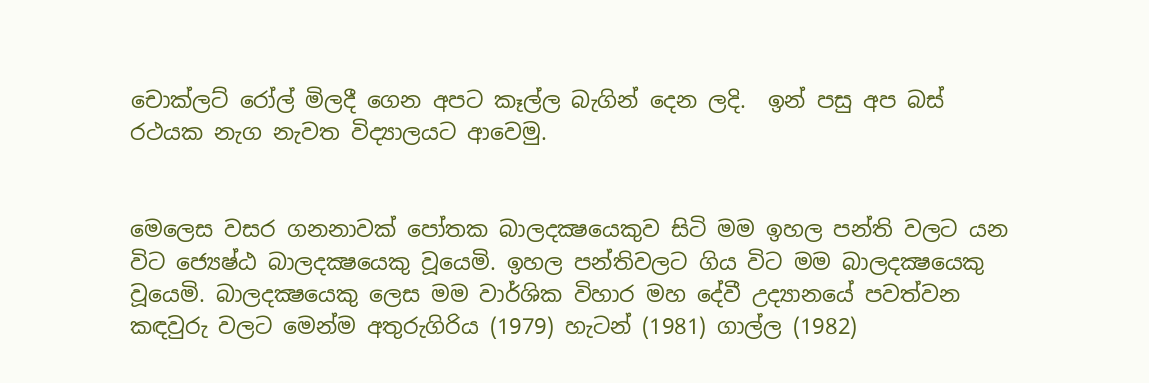චොක්ලට් රෝල් මිලදී ගෙන අපට කෑල්ල බැගින් දෙන ලදි.  ඉන් පසු අප බස් රථයක නැග නැවත විද්‍යාලයට ආවෙමු.


මෙලෙස වසර ගනනාවක් පෝතක බාලදක්‍ෂයෙකුව සිටි මම ඉහල පන්ති වලට යන විට ජ්‍යෙෂ්ඨ බාලදක්‍ෂයෙකු වූයෙමි. ඉහල පන්තිවලට ගිය විට මම බාලදක්‍ෂයෙකු වූයෙමි. බාලදක්‍ෂයෙකු ලෙස මම වාර්ශික විහාර මහ දේවී උද්‍යානයේ පවත්වන කඳවුරු වලට මෙන්ම අතුරුගිරිය (1979) හැටන් (1981) ගාල්ල (1982)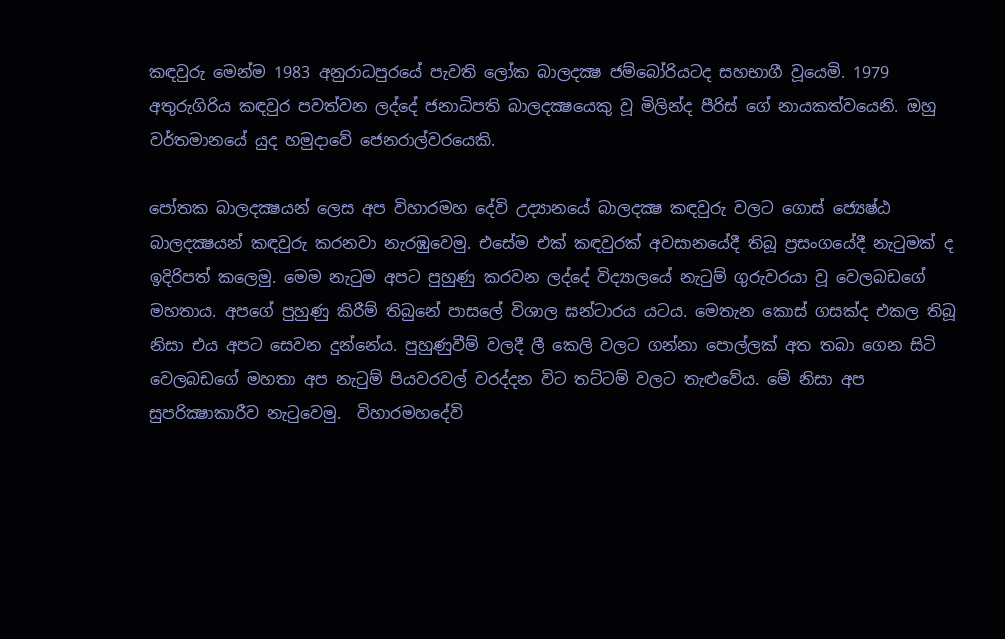කඳවුරු මෙන්ම 1983 අනුරාධපුරයේ පැවති ලෝක බාලදක්‍ෂ ජම්බෝරියටද සහභාගී වූයෙමි. 1979 අතුරුගිරිය කඳවුර පවත්වන ලද්දේ ජනාධිපති බාලදක්‍ෂයෙකු වූ මිලින්ද පීරිස් ගේ නායකත්වයෙනි. ඔහු වර්තමානයේ යුද හමුදාවේ ජෙනරාල්වරයෙකි.

පෝතක බාලදක්‍ෂයන් ලෙස අප විහාරමහ දේවි උද්‍යානයේ බාලදක්‍ෂ කඳවුරු වලට ගොස් ජ්‍යෙෂ්ඨ බාලදක්‍ෂයන් කඳවුරු කරනවා නැරඹුවෙමු. එසේම එක් කඳවුරක් අවසානයේදී තිබූ ප්‍රසංගයේදී නැටුමක් ද ඉදිරිපත් කලෙමු. මෙම නැටුම අපට පුහුණු කරවන ලද්දේ විද්‍යාලයේ නැටුම් ගුරුවරයා වූ වෙලබඩගේ මහතාය. අපගේ පුහුණු කිරීම් තිබුනේ පාසලේ විශාල ඝන්ටාරය යටය. මෙතැන කොස් ගසක්ද එකල තිබූ නිසා එය අපට සෙවන දුන්නේය. පුහුණුවීම් වලදී ලී කෙලි වලට ගන්නා පොල්ලක් අත තබා ගෙන සිටි වෙලබඩගේ මහතා අප නැටුම් පියවරවල් වරද්දන විට තට්ටම් වලට තැළුවේය. මේ නිසා අප සුපරික්‍ෂාකාරීව නැටුවෙමු.  විහාරමහදේවි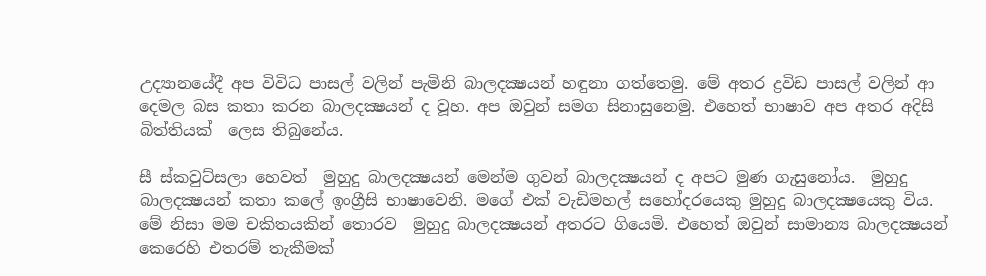උද්‍යානයේදී අප විවිධ පාසල් වලින් පැමිනි බාලදක්‍ෂයන් හඳුනා ගත්තෙමු. මේ අතර ද්‍රවිඩ පාසල් වලින් ආ දෙමල බස කතා කරන බාලදක්‍ෂයන් ද වූහ. අප ඔවුන් සමග සිනාසුනෙමු. එහෙත් භාෂාව අප අතර අදිසි බිත්තියක්  ලෙස තිබුනේය.

සී ස්කවුට්සලා හෙවත්  මුහුදු බාලදක්‍ෂයන් මෙන්ම ගුවන් බාලදක්‍ෂයන් ද අපට මුණ ගැසුනෝය.  මුහුදු බාලදක්‍ෂයන් කතා කලේ ඉංග්‍රීසි භාෂාවෙනි. මගේ එක් වැඩිමහල් සහෝදරයෙකු මුහුදු බාලදක්‍ෂයෙකු විය. මේ නිසා මම චකිතයකින් තොරව  මුහුදු බාලදක්‍ෂයන් අතරට ගියෙමි. එහෙත් ඔවුන් සාමාන්‍ය බාලදක්‍ෂයන් කෙරෙහි එතරම් තැකීමක්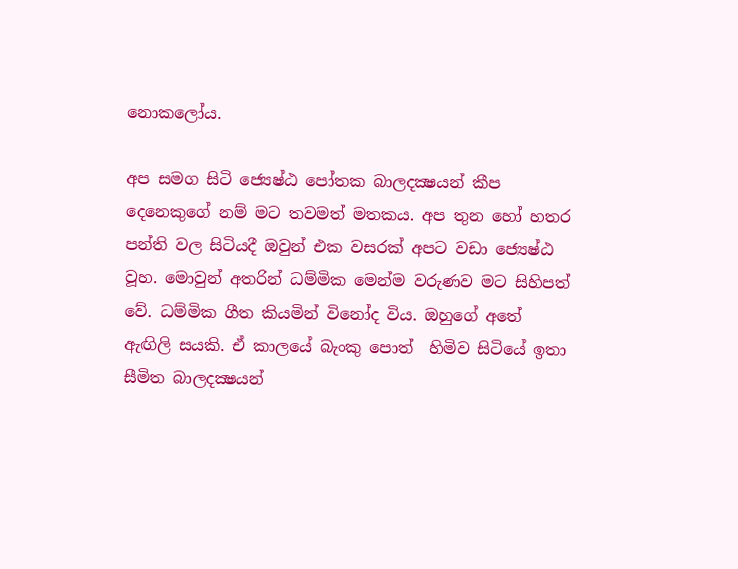නොකලෝය.

අප සමග සිටි ජ්‍යෙෂ්ඨ පෝතක බාලදක්‍ෂයන් කීප දෙනෙකුගේ නම් මට තවමත් මතකය. අප තුන හෝ හතර පන්ති වල සිටියදී ඔවුන් එක වසරක් අපට වඩා ජ්‍යෙෂ්ඨ වූහ. මොවුන් අතරින් ධම්මික මෙන්ම වරුණව මට සිහිපත් වේ. ධම්මික ගීත කියමින් විනෝද විය. ඔහුගේ අතේ ඇඟිලි සයකි. ඒ කාලයේ බැංකු පොත්  හිමිව සිටියේ ඉතා සීමිත බාලදක්‍ෂයන්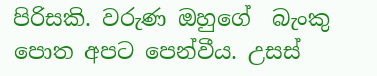පිරිසකි. වරුණ ඔහුගේ  බැංකු පොත අපට පෙන්වීය. උසස්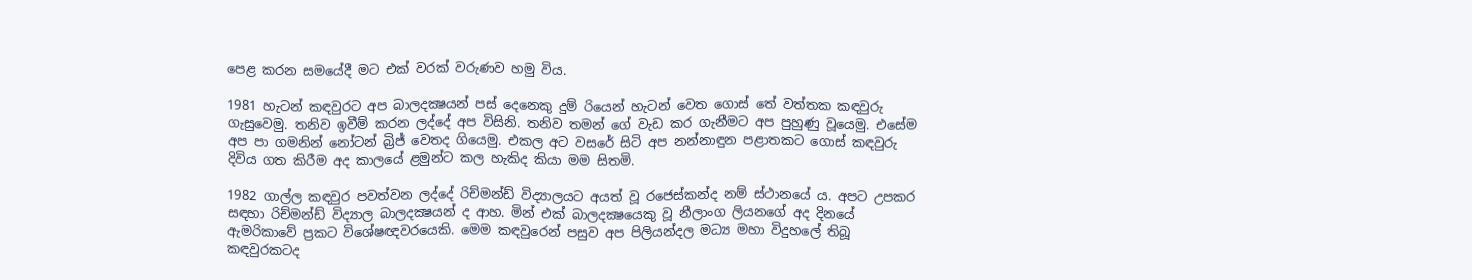පෙළ කරන සමයේදී මට එක් වරක් වරුණව හමු විය.

1981 හැටන් කඳවුරට අප බාලදක්‍ෂයන් පස් දෙනෙකු දුම්‍ රියෙන් හැටන් වෙත ගොස් තේ වත්තක කඳවුරු ගැසුවෙමු. තනිව ඉවීම් කරන ලද්දේ අප විසිනි. තනිව තමන් ගේ වැඩ කර ගැනීමට අප පුහුණු වූයෙමු. එසේම අප පා ගමනින් නෝටන් බ්‍රිජ් වෙතද ගියෙමු. එකල අට වසරේ සිටි අප නන්නාඳුන පළාතකට ගොස් කඳවුරු දිවිය ගත කිරීම අද කාලයේ ළමුන්ට කල හැකිද කියා මම සිතමි.

1982 ගාල්ල කඳවුර පවත්වන ලද්දේ රිච්මන්ඩ් විද්‍යාලයට අයත් වූ රජෙස්කන්ද නම් ස්ථානයේ ය. අපට උපකර සඳහා රිච්මන්ඩ් විද්‍යාල බාලදක්‍ෂයන් ද ආහ. මින් එක් බාලදක්‍ෂයෙකු වූ නීලාංග ලියනගේ අද දිනයේ ඇමරිකාවේ ප්‍රකට විශේෂඥවරයෙකි. මෙම කඳවුරෙන් පසුව අප පිලියන්දල මධ්‍ය මහා විදුහලේ තිබූ කඳවුරකටද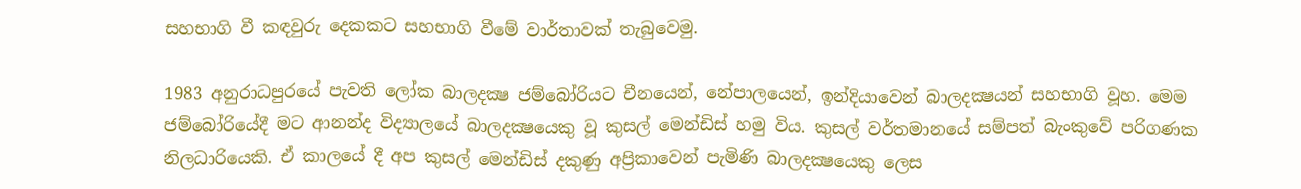සහභාගි වී කඳවුරු දෙකකට සහභාගි වීමේ වාර්තාවක් තැබුවෙමු.

1983 අනුරාධපුරයේ පැවති ලෝක බාලදක්‍ෂ ජම්බෝරියට චීනයෙන්, නේපාලයෙන්, ඉන්දියාවෙන් බාලදක්‍ෂයන් සහභාගි වූහ. මෙම ජම්බෝරියේදී මට ආනන්ද විද්‍යාලයේ බාලදක්‍ෂයෙකු වූ කුසල් මෙන්ඩිස් හමු විය. කුසල් වර්තමානයේ සම්පත් බැංකුවේ පරිගණක නිලධාරියෙකි. ඒ කාලයේ දී අප කුසල් මෙන්ඩිස් දකුණු අප්‍රිකාවෙන් පැමිණි බාලදක්‍ෂයෙකු ලෙස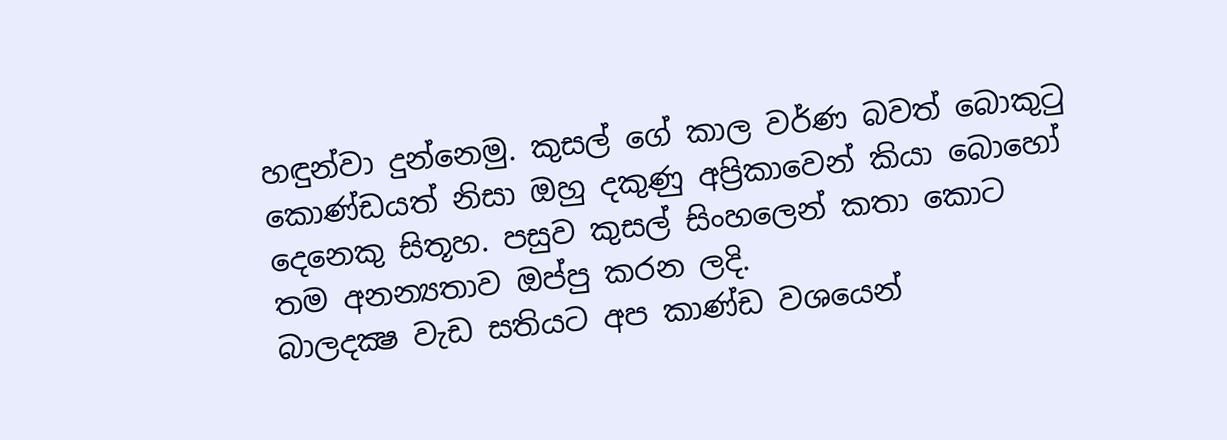හඳුන්වා දුන්නෙමු. කුසල් ගේ කාල වර්ණ බවත් බොකුටු කොණ්ඩයත් නිසා ඔහු දකුණු අප්‍රිකාවෙන් කියා බොහෝ දෙනෙකු සිතූහ. පසුව කුසල් සිංහලෙන් කතා කොට තම අනන්‍යතාව ඔප්පු කරන ලදි.
බාලදක්‍ෂ වැඩ සතියට අප කාණ්ඩ වශයෙන්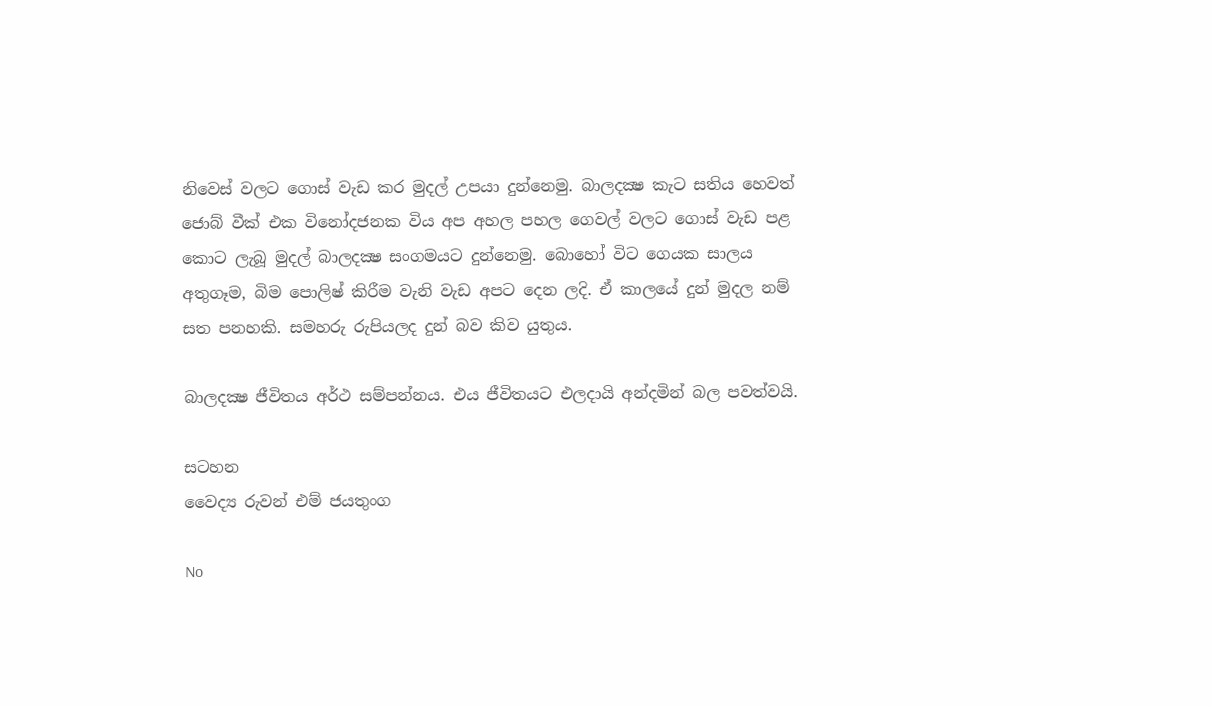නිවෙස් වලට ගොස් වැඩ කර මුදල් උපයා දුන්නෙමු. බාලදක්‍ෂ කැට සතිය හෙවත් ජොබ් වීක් එක විනෝදජනක විය අප අහල පහල ගෙවල් වලට ගොස් වැඩ පළ  කොට ලැබූ මුදල් බාලදක්‍ෂ සංගමයට දුන්නෙමු. බොහෝ විට ගෙයක සාලය අතුගෑම, බිම පොලිෂ් කිරීම වැනි වැඩ අපට දෙන ලදි. ඒ කාලයේ දුන් මුදල නම් සත පනහකි. සමහරු රුපියලද දුන් බව කිව යුතුය.

බාලදක්‍ෂ ජීවිතය අර්ථ සම්පන්නය. එය ජීවිතයට එලදායි අන්දමින් බල පවත්වයි.

සටහන
වෛද්‍ය රුවන් එම් ජයතුංග

No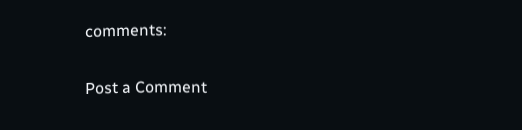comments:

Post a Comment